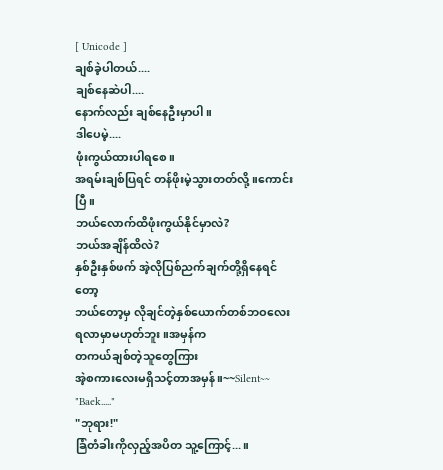[ Unicode ]
ချစ်ခဲ့ပါတယ်....
ချစ်နေဆဲပါ....
နောက်လည်း ချစ်နေဦးမှာပါ။
ဒါပေမဲ့....
ဖုံးကွယ်ထားပါရစေ။
အရမ်းချစ်ပြရင် တန်ဖိုးမဲ့သွားတတ်လို့။ကောင်းပြီ။
ဘယ်လောက်ထိဖုံးကွယ်နိုင်မှာလဲ?
ဘယ်အချိန်ထိလဲ?
နှစ်ဦးနှစ်ဖက် အဲ့လိုပြစ်ညက်ချက်တို့ရှိနေရင်တော့
ဘယ်တော့မှ လိုချင်တဲ့နှစ်ယောက်တစ်ဘဝလေးရလာမှာမဟုတ်ဘူး။အမှန်က
တကယ်ချစ်တဲ့သူတွေကြား
အဲ့စကားလေးမရှိသင့်တာအမှန်။~~Silent~~
"Baek....."
"ဘုရား!"
ခြံတံခါးကိုလှည့်အပိတ သူ့ကြောင့်...။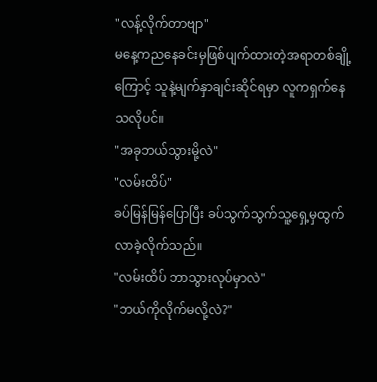"လန့်လိုက်တာဗျာ"
မနေ့ကညနေခင်းမှဖြစ်ပျက်ထားတဲ့အရာတစ်ချို့ကြောင့် သူနဲ့မျက်နှာချင်းဆိုင်ရမှာ လူကရှက်နေသလိုပင်။
"အခုဘယ်သွားမို့လဲ"
"လမ်းထိပ်"
ခပ်မြန်မြန်ပြောပြီး ခပ်သွက်သွက်သူ့ရှေ့မှထွက်လာခဲ့လိုက်သည်။
"လမ်းထိပ် ဘာသွားလုပ်မှာလဲ"
"ဘယ်ကိုလိုက်မလို့လဲ?"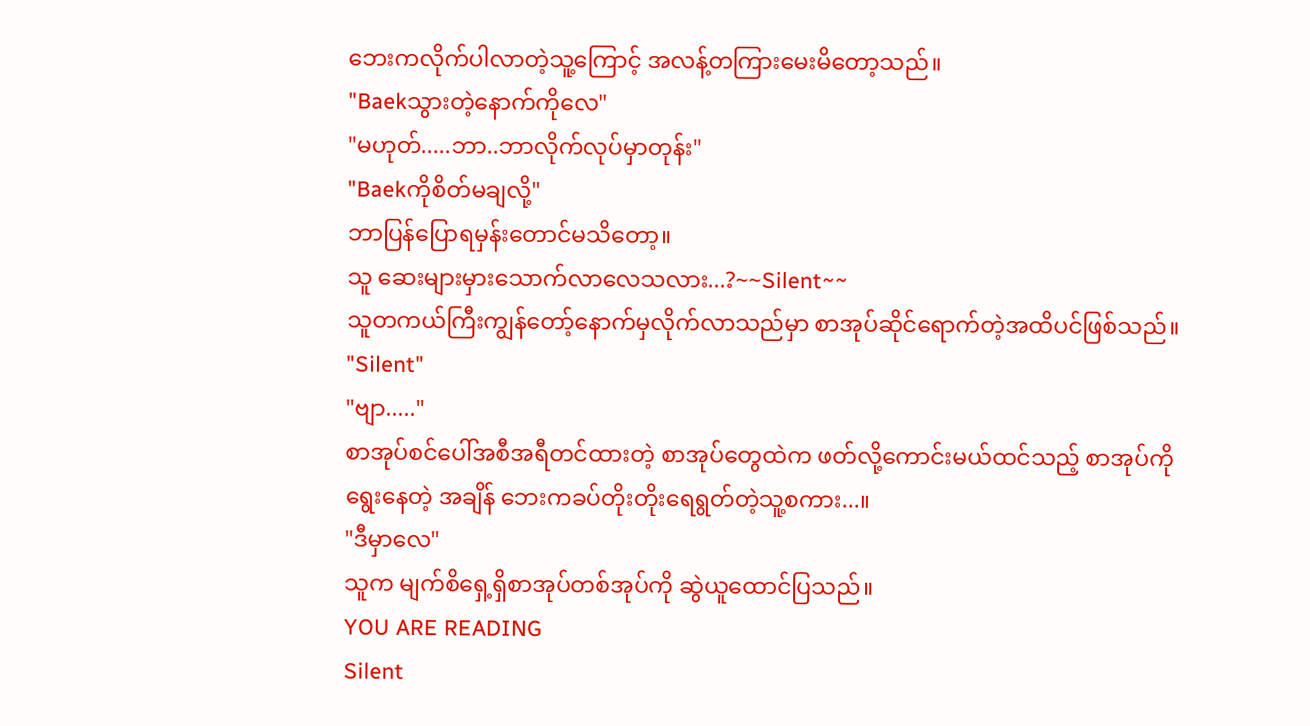ဘေးကလိုက်ပါလာတဲ့သူ့ကြောင့် အလန့်တကြားမေးမိတော့သည်။
"Baekသွားတဲ့နောက်ကိုလေ"
"မဟုတ်.....ဘာ..ဘာလိုက်လုပ်မှာတုန်း"
"Baekကိုစိတ်မချလို့"
ဘာပြန်ပြောရမှန်းတောင်မသိတော့။
သူ ဆေးများမှားသောက်လာလေသလား...?~~Silent~~
သူတကယ်ကြီးကျွန်တော့်နောက်မှလိုက်လာသည်မှာ စာအုပ်ဆိုင်ရောက်တဲ့အထိပင်ဖြစ်သည်။
"Silent"
"ဗျာ....."
စာအုပ်စင်ပေါ်အစီအရီတင်ထားတဲ့ စာအုပ်တွေထဲက ဖတ်လို့ကောင်းမယ်ထင်သည့် စာအုပ်ကိုရွေးနေတဲ့ အချိန် ဘေးကခပ်တိုးတိုးရေရွတ်တဲ့သူ့စကား...။
"ဒီမှာလေ"
သူက မျက်စိရှေ့ရှိစာအုပ်တစ်အုပ်ကို ဆွဲယူထောင်ပြသည်။
YOU ARE READING
Silent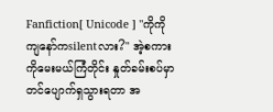Fanfiction[ Unicode ] "ကိုကို ကျနော်ကsilentလား?" အဲ့စကားကိုမေးမယ်ကြံတိုင်း နှုတ်ခမ်းစပ်မှာတင်ပျောက်ရှသွားရတာ အ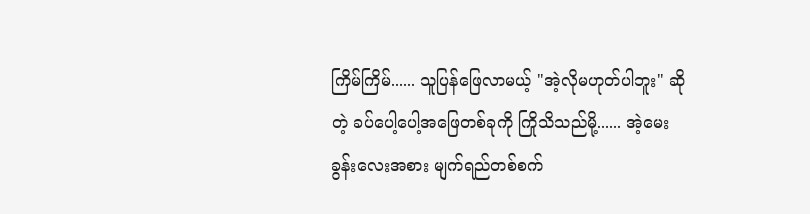ကြိမ်ကြိမ်...... သူပြန်ဖြေလာမယ့် "အဲ့လိုမဟုတ်ပါဘူး" ဆိုတဲ့ ခပ်ပေါ့ပေါ့အဖြေတစ်ခုကို ကြိုသိသည်မို့...... အဲ့မေးခွန်းလေးအစား မျက်ရည်တစ်စက်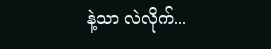နဲ့သာ လဲလိုက်...